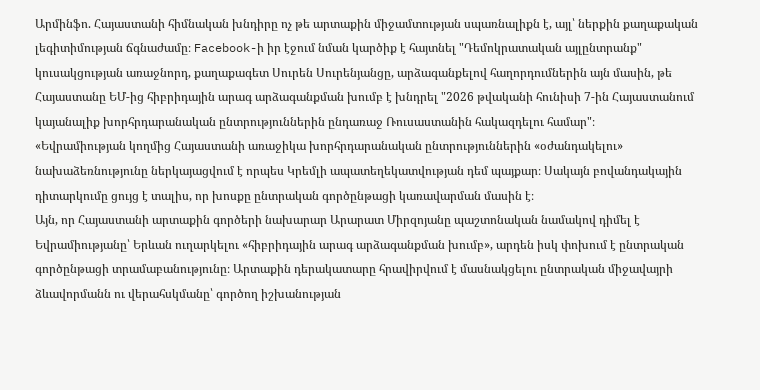Արմինֆո. Հայաստանի հիմնական խնդիրը ոչ թե արտաքին միջամտության սպառնալիքն է, այլ՝ ներքին քաղաքական լեգիտիմության ճգնաժամը։ Facebook-ի իր էջում նման կարծիք է հայտնել "Դեմոկրատական այլընտրանք" կուսակցության առաջնորդ, քաղաքագետ Սուրեն Սուրենյանցը, արձագանքելով հաղորդումներին այն մասին, թե Հայաստանը ԵՄ-ից հիբրիդային արագ արձագանքման խումբ է խնդրել "2026 թվականի հունիսի 7-ին Հայաստանում կայանալիք խորհրդարանական ընտրություններին ընդառաջ Ռուսաստանին հակազդելու համար"։
«Եվրամիության կողմից Հայաստանի առաջիկա խորհրդարանական ընտրություններին «օժանդակելու» նախաձեռնությունը ներկայացվում է որպես Կրեմլի ապատեղեկատվության դեմ պայքար։ Սակայն բովանդակային դիտարկումը ցույց է տալիս, որ խոսքը ընտրական գործընթացի կառավարման մասին է։
Այն, որ Հայաստանի արտաքին գործերի նախարար Արարատ Միրզոյանը պաշտոնական նամակով դիմել է Եվրամիությանը՝ Երևան ուղարկելու «հիբրիդային արագ արձագանքման խումբ», արդեն իսկ փոխում է ընտրական գործընթացի տրամաբանությունը։ Արտաքին դերակատարը հրավիրվում է մասնակցելու ընտրական միջավայրի ձևավորմանն ու վերահսկմանը՝ գործող իշխանության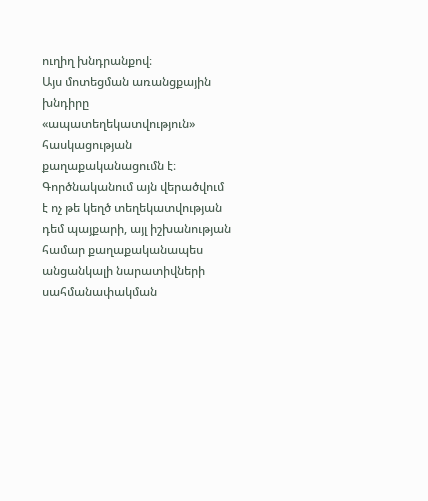ուղիղ խնդրանքով։
Այս մոտեցման առանցքային խնդիրը «ապատեղեկատվություն» հասկացության քաղաքականացումն է։ Գործնականում այն վերածվում է ոչ թե կեղծ տեղեկատվության դեմ պայքարի, այլ իշխանության համար քաղաքականապես անցանկալի նարատիվների սահմանափակման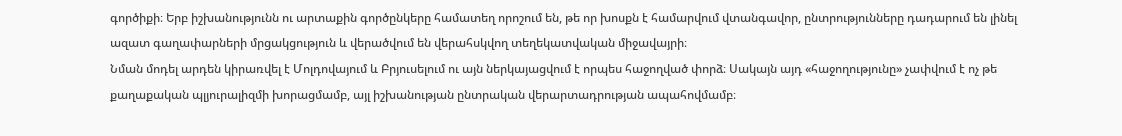գործիքի։ Երբ իշխանությունն ու արտաքին գործընկերը համատեղ որոշում են, թե որ խոսքն է համարվում վտանգավոր, ընտրությունները դադարում են լինել ազատ գաղափարների մրցակցություն և վերածվում են վերահսկվող տեղեկատվական միջավայրի։
Նման մոդել արդեն կիրառվել է Մոլդովայում և Բրյուսելում ու այն ներկայացվում է որպես հաջողված փորձ։ Սակայն այդ «հաջողությունը» չափվում է ոչ թե քաղաքական պլյուրալիզմի խորացմամբ, այլ իշխանության ընտրական վերարտադրության ապահովմամբ։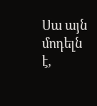Սա այն մոդելն է,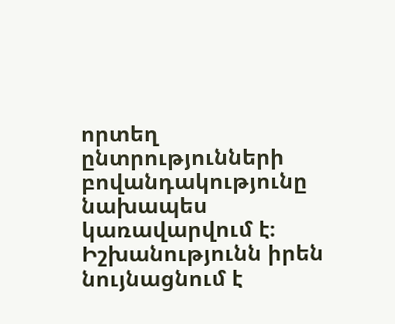որտեղ ընտրությունների բովանդակությունը նախապես կառավարվում է։ Իշխանությունն իրեն նույնացնում է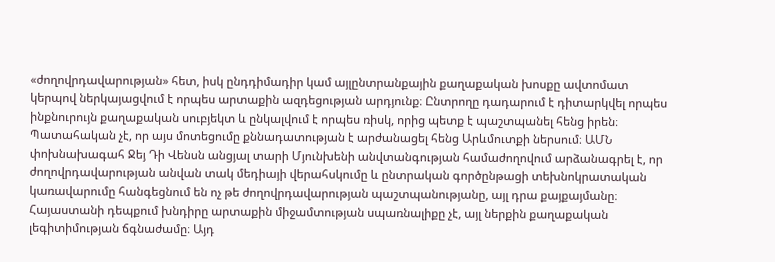«ժողովրդավարության» հետ, իսկ ընդդիմադիր կամ այլընտրանքային քաղաքական խոսքը ավտոմատ կերպով ներկայացվում է որպես արտաքին ազդեցության արդյունք։ Ընտրողը դադարում է դիտարկվել որպես ինքնուրույն քաղաքական սուբյեկտ և ընկալվում է որպես ռիսկ, որից պետք է պաշտպանել հենց իրեն։
Պատահական չէ, որ այս մոտեցումը քննադատության է արժանացել հենց Արևմուտքի ներսում։ ԱՄՆ փոխնախագահ Ջեյ Դի Վենսն անցյալ տարի Մյունխենի անվտանգության համաժողովում արձանագրել է, որ ժողովրդավարության անվան տակ մեդիայի վերահսկումը և ընտրական գործընթացի տեխնոկրատական կառավարումը հանգեցնում են ոչ թե ժողովրդավարության պաշտպանությանը, այլ դրա քայքայմանը։
Հայաստանի դեպքում խնդիրը արտաքին միջամտության սպառնալիքը չէ, այլ ներքին քաղաքական լեգիտիմության ճգնաժամը։ Այդ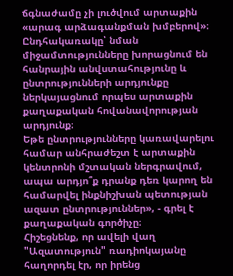ճգնաժամը չի լուծվում արտաքին «արագ արձագանքման խմբերով»։ Ընդհակառակը՝ նման միջամտությունները խորացնում են հանրային անվստահությունը և ընտրությունների արդյունքը ներկայացնում որպես արտաքին քաղաքական հովանավորության արդյունք։
Եթե ընտրությունները կառավարելու համար անհրաժեշտ է արտաքին կենտրոնի մշտական ներգրավում, ապա արդյո՞ք դրանք դեռ կարող են համարվել ինքնիշխան պետության ազատ ընտրություններ», - գրել է քաղաքական գործիչը։
Հիշեցնենք, որ ավելի վաղ "Ազատություն" ռադիոկայանը հաղորդել էր, որ իրենց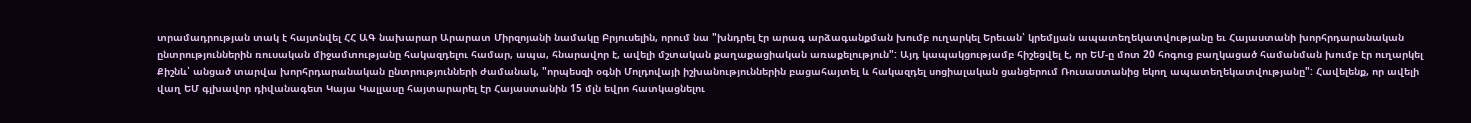տրամադրության տակ է հայտնվել ՀՀ ԱԳ նախարար Արարատ Միրզոյանի նամակը Բրյուսելին, որում նա "խնդրել էր արագ արձագանքման խումբ ուղարկել Երեւան՝ կրեմլյան ապատեղեկատվությանը եւ Հայաստանի խորհրդարանական ընտրություններին ռուսական միջամտությանը հակազդելու համար, ապա, հնարավոր է, ավելի մշտական քաղաքացիական առաքելություն": Այդ կապակցությամբ հիշեցվել է, որ ԵՄ-ը մոտ 20 հոգուց բաղկացած համանման խումբ էր ուղարկել Քիշնև՝ անցած տարվա խորհրդարանական ընտրությունների ժամանակ, "որպեսզի օգնի Մոլդովայի իշխանություններին բացահայտել և հակազդել սոցիալական ցանցերում Ռուսաստանից եկող ապատեղեկատվությանը": Հավելենք, որ ավելի վաղ ԵՄ գլխավոր դիվանագետ Կայա Կալլասը հայտարարել էր Հայաստանին 15 մլն եվրո հատկացնելու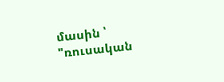մասին ՝ "ռուսական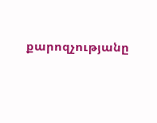քարոզչությանը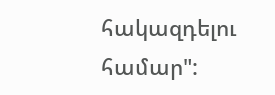հակազդելու համար":